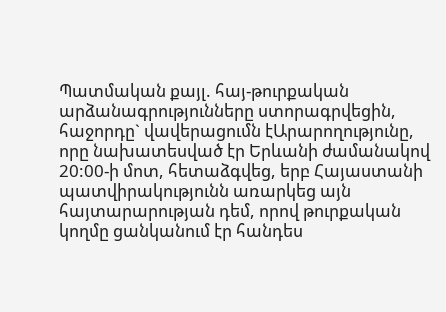Պատմական քայլ. հայ-թուրքական արձանագրությունները ստորագրվեցին, հաջորդը` վավերացումն էԱրարողությունը, որը նախատեսված էր Երևանի ժամանակով 20:00-ի մոտ, հետաձգվեց, երբ Հայաստանի պատվիրակությունն առարկեց այն հայտարարության դեմ, որով թուրքական կողմը ցանկանում էր հանդես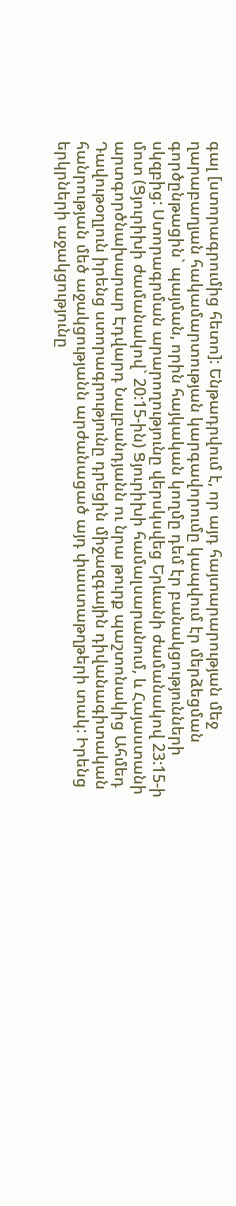գալ [ստորագրումից հետո]: Ենթադրվում է, որ այդ հայտարարության մեջ ղարաբաղյան հակամարտության կարգավորումը կապվում էր մերձեցման գործընթացին` պայման, որին հայկական կողմը դեմ էր բանակցությունների սկզբից: Ստորագրման արարողությունը վերսկսվեց Երևանի ժամանակով 23:15-ի մոտ (Ցյուրիխի ժամանակով` 20:15-ին) Ցյուրիխի համալսարանում, և Հայաստանի արտգործնախարար Էդվարդ Նալբանդյանն ու նրա թուրք պաշտոնակից Ահմեդ Դավութօղլուն իրենց ստորագրությունը դրեցին միջազգային դիվանագիտական հանրության մեծ աջակցությանն արժանացած այդ փաստաթղթերի տակ: Իրենց երկրների աջակցությունը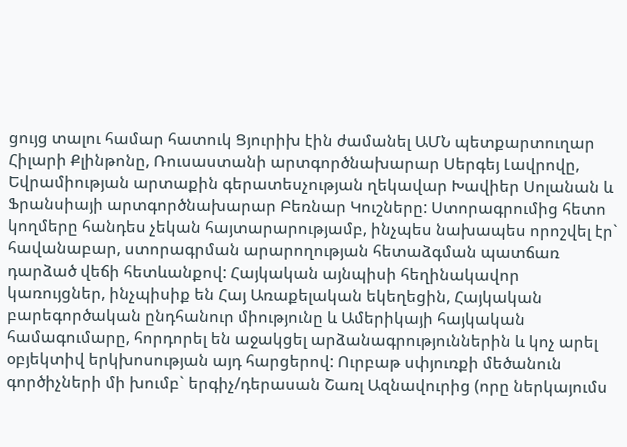ցույց տալու համար հատուկ Ցյուրիխ էին ժամանել ԱՄՆ պետքարտուղար Հիլարի Քլինթոնը, Ռուսաստանի արտգործնախարար Սերգեյ Լավրովը, Եվրամիության արտաքին գերատեսչության ղեկավար Խավիեր Սոլանան և Ֆրանսիայի արտգործնախարար Բեռնար Կուշները: Ստորագրումից հետո կողմերը հանդես չեկան հայտարարությամբ, ինչպես նախապես որոշվել էր` հավանաբար, ստորագրման արարողության հետաձգման պատճառ դարձած վեճի հետևանքով: Հայկական այնպիսի հեղինակավոր կառույցներ, ինչպիսիք են Հայ Առաքելական եկեղեցին, Հայկական բարեգործական ընդհանուր միությունը և Ամերիկայի հայկական համագումարը, հորդորել են աջակցել արձանագրություններին և կոչ արել օբյեկտիվ երկխոսության այդ հարցերով: Ուրբաթ սփյուռքի մեծանուն գործիչների մի խումբ` երգիչ/դերասան Շառլ Ազնավուրից (որը ներկայումս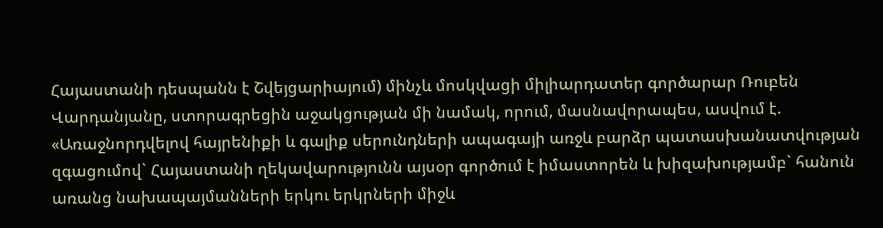Հայաստանի դեսպանն է Շվեյցարիայում) մինչև մոսկվացի միլիարդատեր գործարար Ռուբեն Վարդանյանը, ստորագրեցին աջակցության մի նամակ, որում, մասնավորապես, ասվում է. «Առաջնորդվելով հայրենիքի և գալիք սերունդների ապագայի առջև բարձր պատասխանատվության զգացումով` Հայաստանի ղեկավարությունն այսօր գործում է իմաստորեն և խիզախությամբ` հանուն առանց նախապայմանների երկու երկրների միջև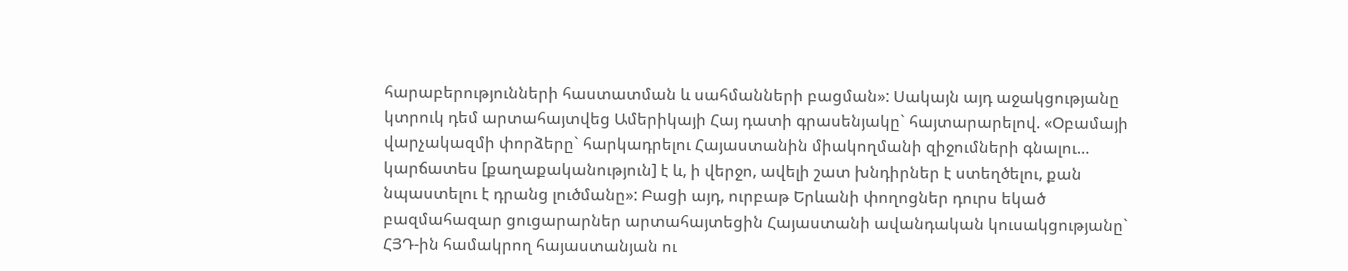հարաբերությունների հաստատման և սահմանների բացման»: Սակայն այդ աջակցությանը կտրուկ դեմ արտահայտվեց Ամերիկայի Հայ դատի գրասենյակը` հայտարարելով. «Օբամայի վարչակազմի փորձերը` հարկադրելու Հայաստանին միակողմանի զիջումների գնալու… կարճատես [քաղաքականություն] է և, ի վերջո, ավելի շատ խնդիրներ է ստեղծելու, քան նպաստելու է դրանց լուծմանը»: Բացի այդ, ուրբաթ Երևանի փողոցներ դուրս եկած բազմահազար ցուցարարներ արտահայտեցին Հայաստանի ավանդական կուսակցությանը` ՀՅԴ-ին համակրող հայաստանյան ու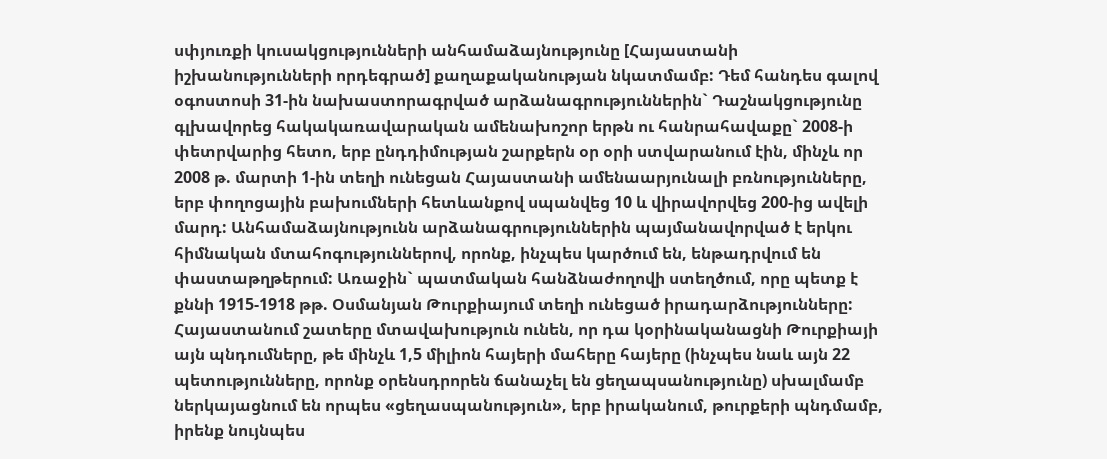սփյուռքի կուսակցությունների անհամաձայնությունը [Հայաստանի իշխանությունների որդեգրած] քաղաքականության նկատմամբ: Դեմ հանդես գալով օգոստոսի 31-ին նախաստորագրված արձանագրություններին` Դաշնակցությունը գլխավորեց հակակառավարական ամենախոշոր երթն ու հանրահավաքը` 2008-ի փետրվարից հետո, երբ ընդդիմության շարքերն օր օրի ստվարանում էին, մինչև որ 2008 թ. մարտի 1-ին տեղի ունեցան Հայաստանի ամենաարյունալի բռնությունները, երբ փողոցային բախումների հետևանքով սպանվեց 10 և վիրավորվեց 200-ից ավելի մարդ: Անհամաձայնությունն արձանագրություններին պայմանավորված է երկու հիմնական մտահոգություններով, որոնք, ինչպես կարծում են, ենթադրվում են փաստաթղթերում: Առաջին` պատմական հանձնաժողովի ստեղծում, որը պետք է քննի 1915-1918 թթ. Օսմանյան Թուրքիայում տեղի ունեցած իրադարձությունները: Հայաստանում շատերը մտավախություն ունեն, որ դա կօրինականացնի Թուրքիայի այն պնդումները, թե մինչև 1,5 միլիոն հայերի մահերը հայերը (ինչպես նաև այն 22 պետությունները, որոնք օրենսդրորեն ճանաչել են ցեղապսանությունը) սխալմամբ ներկայացնում են որպես «ցեղասպանություն», երբ իրականում, թուրքերի պնդմամբ, իրենք նույնպես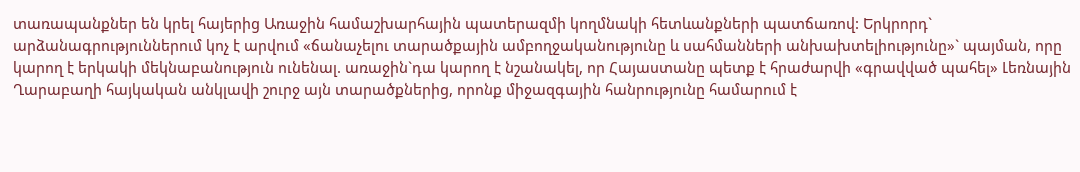տառապանքներ են կրել հայերից Առաջին համաշխարհային պատերազմի կողմնակի հետևանքների պատճառով: Երկրորդ` արձանագրություններում կոչ է արվում «ճանաչելու տարածքային ամբողջականությունը և սահմանների անխախտելիությունը»` պայման, որը կարող է երկակի մեկնաբանություն ունենալ. առաջին`դա կարող է նշանակել, որ Հայաստանը պետք է հրաժարվի «գրավված պահել» Լեռնային Ղարաբաղի հայկական անկլավի շուրջ այն տարածքներից, որոնք միջազգային հանրությունը համարում է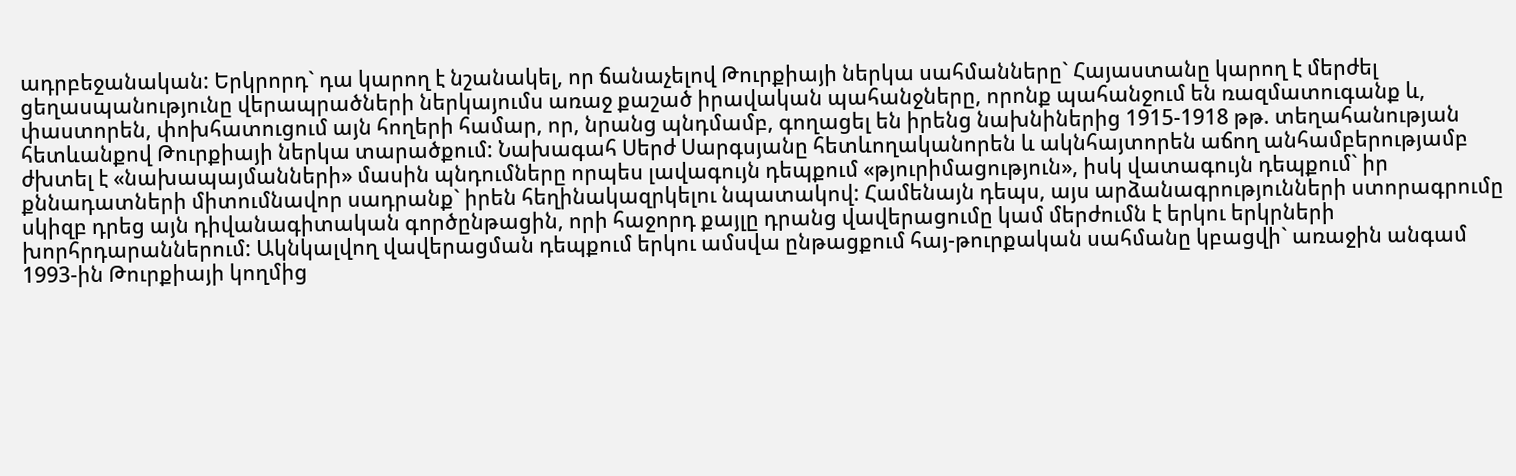ադրբեջանական: Երկրորդ` դա կարող է նշանակել, որ ճանաչելով Թուրքիայի ներկա սահմանները` Հայաստանը կարող է մերժել ցեղասպանությունը վերապրածների ներկայումս առաջ քաշած իրավական պահանջները, որոնք պահանջում են ռազմատուգանք և, փաստորեն, փոխհատուցում այն հողերի համար, որ, նրանց պնդմամբ, գողացել են իրենց նախնիներից 1915-1918 թթ. տեղահանության հետևանքով Թուրքիայի ներկա տարածքում: Նախագահ Սերժ Սարգսյանը հետևողականորեն և ակնհայտորեն աճող անհամբերությամբ ժխտել է «նախապայմանների» մասին պնդումները որպես լավագույն դեպքում «թյուրիմացություն», իսկ վատագույն դեպքում` իր քննադատների միտումնավոր սադրանք` իրեն հեղինակազրկելու նպատակով: Համենայն դեպս, այս արձանագրությունների ստորագրումը սկիզբ դրեց այն դիվանագիտական գործընթացին, որի հաջորդ քայլը դրանց վավերացումը կամ մերժումն է երկու երկրների խորհրդարաններում: Ակնկալվող վավերացման դեպքում երկու ամսվա ընթացքում հայ-թուրքական սահմանը կբացվի` առաջին անգամ 1993-ին Թուրքիայի կողմից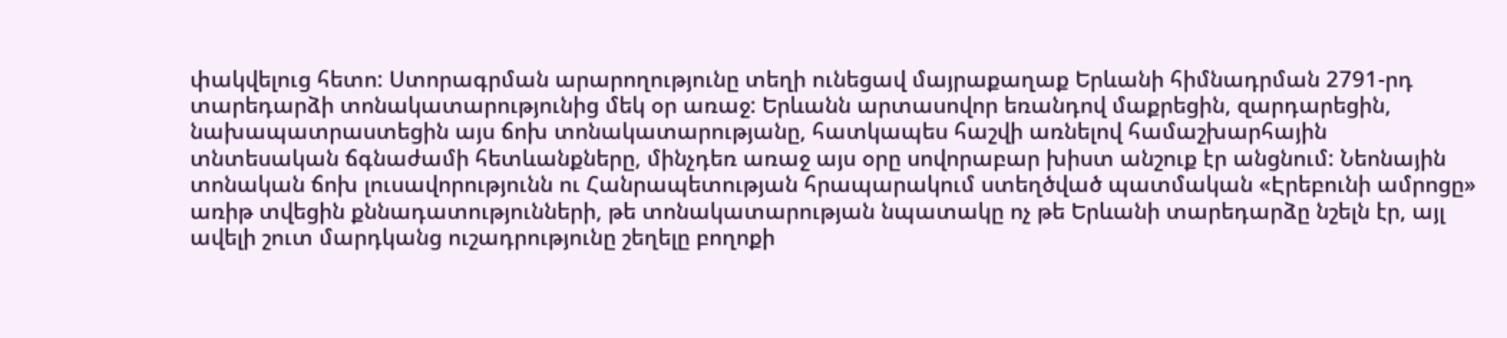փակվելուց հետո: Ստորագրման արարողությունը տեղի ունեցավ մայրաքաղաք Երևանի հիմնադրման 2791-րդ տարեդարձի տոնակատարությունից մեկ օր առաջ: Երևանն արտասովոր եռանդով մաքրեցին, զարդարեցին, նախապատրաստեցին այս ճոխ տոնակատարությանը, հատկապես հաշվի առնելով համաշխարհային տնտեսական ճգնաժամի հետևանքները, մինչդեռ առաջ այս օրը սովորաբար խիստ անշուք էր անցնում: Նեոնային տոնական ճոխ լուսավորությունն ու Հանրապետության հրապարակում ստեղծված պատմական «Էրեբունի ամրոցը» առիթ տվեցին քննադատությունների, թե տոնակատարության նպատակը ոչ թե Երևանի տարեդարձը նշելն էր, այլ ավելի շուտ մարդկանց ուշադրությունը շեղելը բողոքի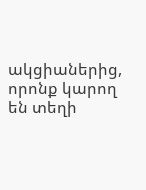ակցիաներից, որոնք կարող են տեղի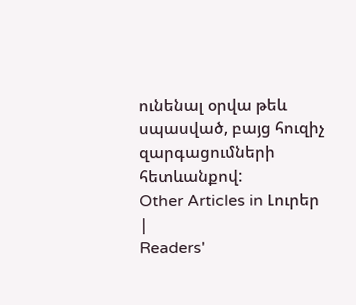ունենալ օրվա թեև սպասված, բայց հուզիչ զարգացումների հետևանքով:
Other Articles in Լուրեր
|
Readers'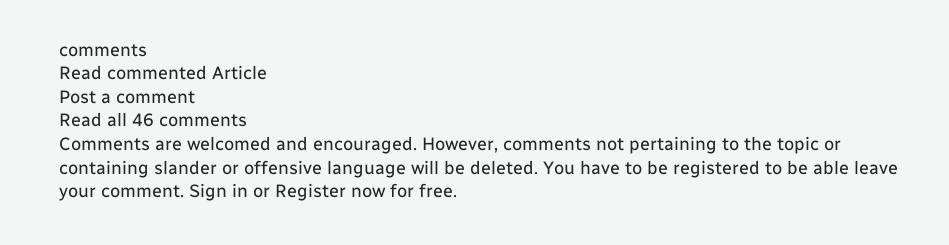comments
Read commented Article
Post a comment
Read all 46 comments
Comments are welcomed and encouraged. However, comments not pertaining to the topic or containing slander or offensive language will be deleted. You have to be registered to be able leave your comment. Sign in or Register now for free.